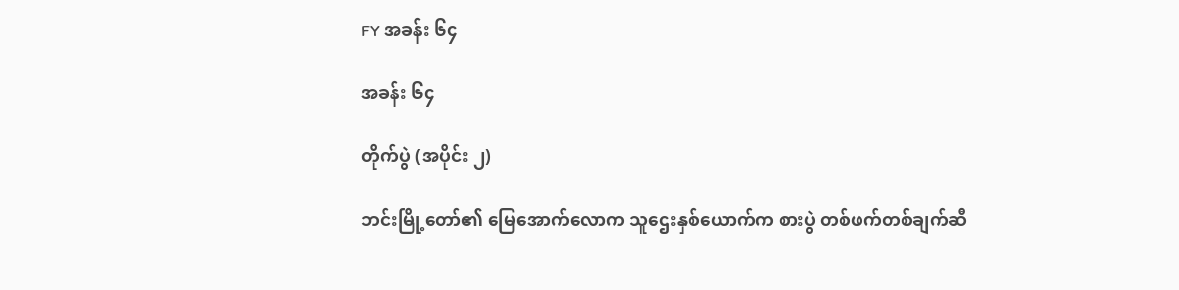FY အခန်း ၆၄

အခန်း ၆၄

တိုက်ပွဲ (အပိုင်း ၂)

ဘင်းမြို့တော်၏ မြေအောက်လောက သူဌေး‌နှစ်ယောက်က စားပွဲ တစ်ဖက်တစ်ချက်ဆီ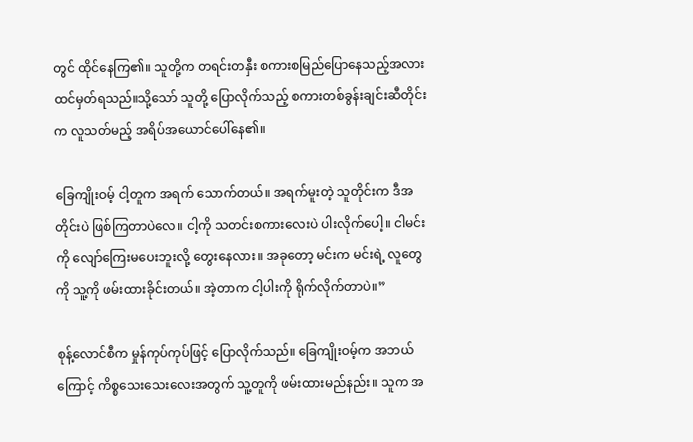တွင် ထိုင်နေကြ၏။ သူတို့က တရင်းတနှီး စကားစမြည်ပြောနေသည့်အလား ထင်မှတ်ရသည်။သို့သော် သူတို့ ပြောလိုက်သည့် စကားတစ်ခွန်းချင်းဆီတိုင်းက လူသတ်မည့် အရိပ်အယောင်ပေါ်နေ၏။

ခြေကျိုးဝမ့် ငါ့တူက အရက်‌ သောက်တယ်။ အရက်မူးတဲ့ သူတိုင်းက ဒီအတိုင်းပဲ ဖြစ်ကြတာပဲလေ။ ငါ့ကို သတင်းစကားလေးပဲ ပါးလိုက်ပေါ့။ ငါမင်းကို လျော်ကြေးမပေးဘူးလို့ တွေးနေလား။ အခုတော့ မင်းက မင်းရဲ့ လူတွေကို သူ့ကို ဖမ်းထားခိုင်းတယ်။ အဲ့တာက ငါ့ပါးကို ရိုက်လိုက်တာပဲ။”

စုန့်လောင်စီက မှုန်ကုပ်ကုပ်ဖြင့် ပြောလိုက်သည်။ ခြေကျိုးဝမ့်က အဘယ်ကြောင့် ကိစ္စသေးသေးလေးအတွက် သူ့တူကို ဖမ်းထားမည်နည်း။ သူက အ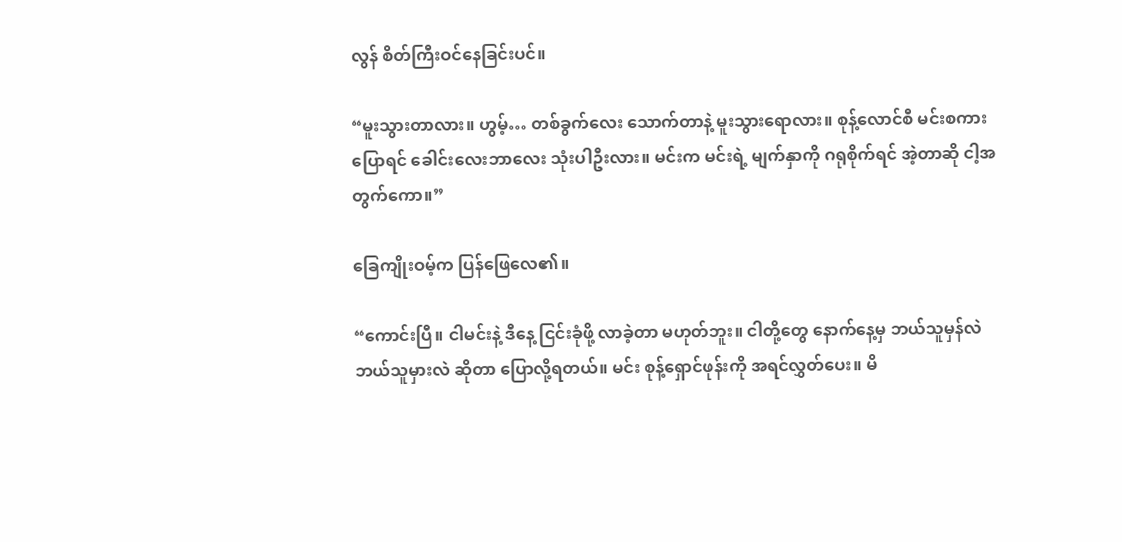လွန် စိတ်ကြီးဝင်နေခြင်းပင်။

“မူးသွားတာလား။ ဟွမ့်… တစ်ခွက်လေး သောက်တာနဲ့ မူးသွားရောလား။ စုန့်လောင်စီ မင်းစကားပြောရင် ခေါင်းလေးဘာလေး သုံးပါဦးလား။ မင်းက မင်းရဲ့ မျက်နှာကို ဂရုစိုက်ရင် အဲ့တာဆို ငါ့အတွက်ကော။”

ခြေကျိုးဝမ့်က ပြန်ဖြေလေ၏။

“ကောင်းပြီ။ ငါမင်းနဲ့ ဒီနေ့ ငြင်းခုံဖို့ လာခဲ့တာ မဟုတ်ဘူး။ ငါတို့တွေ နောက်နေ့မှ ဘယ်သူမှန်လဲ ဘယ်သူမှားလဲ ဆိုတာ ပြောလို့ရတယ်။ မင်း စုန့်ရှောင်ဖုန်းကို အရင်လွှတ်ပေး။ မိ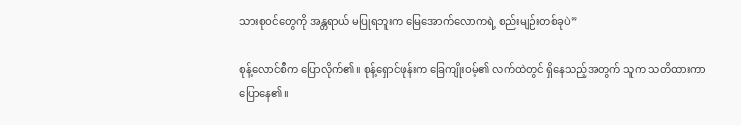သားစုဝင်တွေကို အန္တရာယ် မပြုရဘူးက မြေအောက်လောကရဲ့ စည်းမျဉ်းတစ်ခုပဲ”

စုန့်လောင်စီက ပြောလိုက်၏။ စုန့်ရှောင်ဖုန်းက ခြေကျိုးဝမ့်၏ လက်ထဲတွင် ရှိနေသည့်အတွက် သူက သတိထားကာ ပြောနေ၏။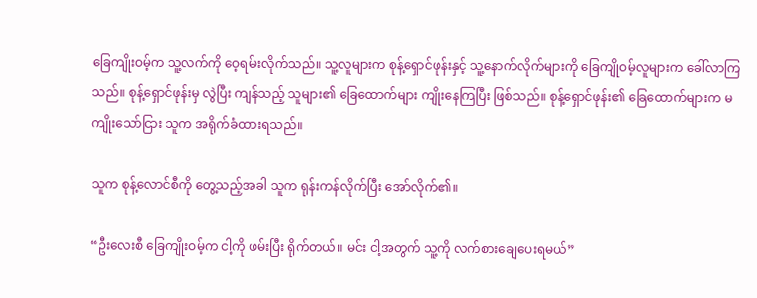ခြေကျိုးဝမ့်က သူ့လက်ကို ဝေ့ရမ်းလိုက်သည်။ သူ့လူများက စုန့်ရှောင်ဖုန်းနှင့် သူ့နောက်လိုက်များကို ခြေကျိုဝမ့်လူများက ခေါ်လာကြသည်။ စုန့်ရှောင်ဖုန်းမှ လွဲပြီး ကျန်သည့် သူများ၏ ခြေထောက်များ ကျိုးနေကြပြီး ဖြစ်သည်။ စုန့်ရှောင်ဖုန်း၏ ခြေထောက်များက မကျိုးသော်ငြား သူက အရိုက်ခံထားရသည်။

သူက စုန့်လောင်စီကို တွေ့သည့်အခါ သူက ရုန်းကန်လိုက်ပြီး အော်လိုက်၏။

“ဦးလေးစီ ခြေကျိုးဝမ့်က ငါ့ကို ဖမ်းပြီး ရိုက်တယ်။ မင်း ငါ့အတွက် သူ့ကို လက်စားချေပေးရမယ်”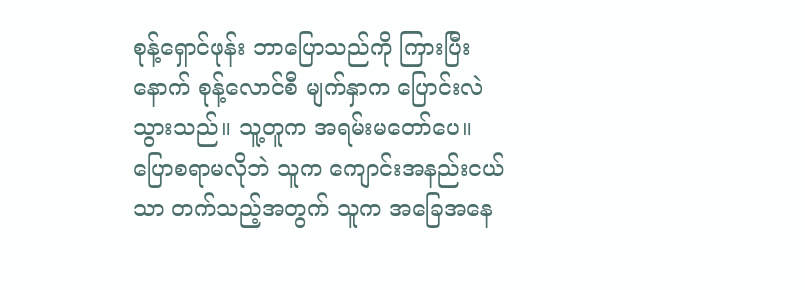စုန့်ရှောင်ဖုန်း ဘာပြောသည်ကို ကြားပြီးနောက် စုန့်လောင်စီ မျက်နှာက ပြောင်းလဲသွားသည်။ သူ့တူက အရမ်းမတော်ပေ။ ပြောစရာမလိုဘဲ သူက ကျောင်းအနည်းငယ်သာ တက်သည့်အတွက် သူက အခြေအနေ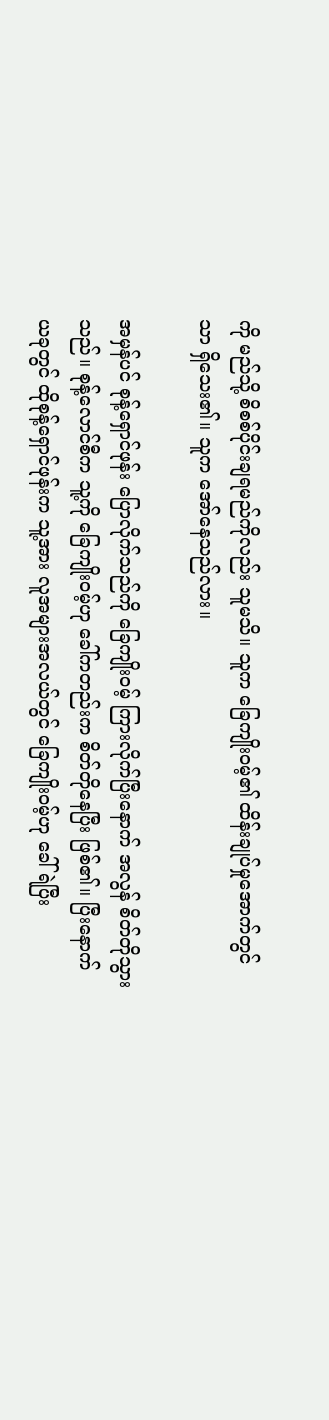ကို မည်သို့ စိစစ်ပိုင်းချရမည်ကိုလည်း သူမသိ။ သူက ခြေကျိုးဝမ့်၏ ထိန်းချုပ်မှုအောက်တွင်သာ ရှိသေး၏။ သူက အော်နေသည်လား။

အမှန်ပင် စုန့်ရှောင်ဖုန်း ပြောလိုက်သည်ကို ခြေကျိုးဝမ့် ကြားလိုက်ပြီးနောက် အလွန် စိတ်တိုသွားသည်။ စုန့်လောင်စီက သူ့ကို ခြေကျိုးဝမ့်ဟု ခေါ်ကတည်းက စိတ်တိုနေပြီး ဖြစ်၏။ ပြီးနောက် ယခုတွင် ထိုစုန့်ရှောင်ဖုန်းက သူ့အား လူအများအလယ်တွင် ခြေကျိုးဝမ့်ဟု ခေါ်ရဲပြီး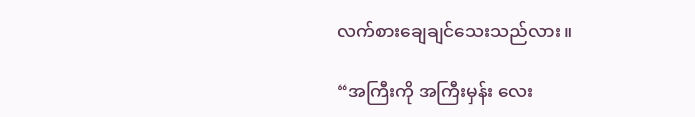လက်စားချေချင်သေးသည်လား။

“အကြီးကို အကြီးမှန်း လေး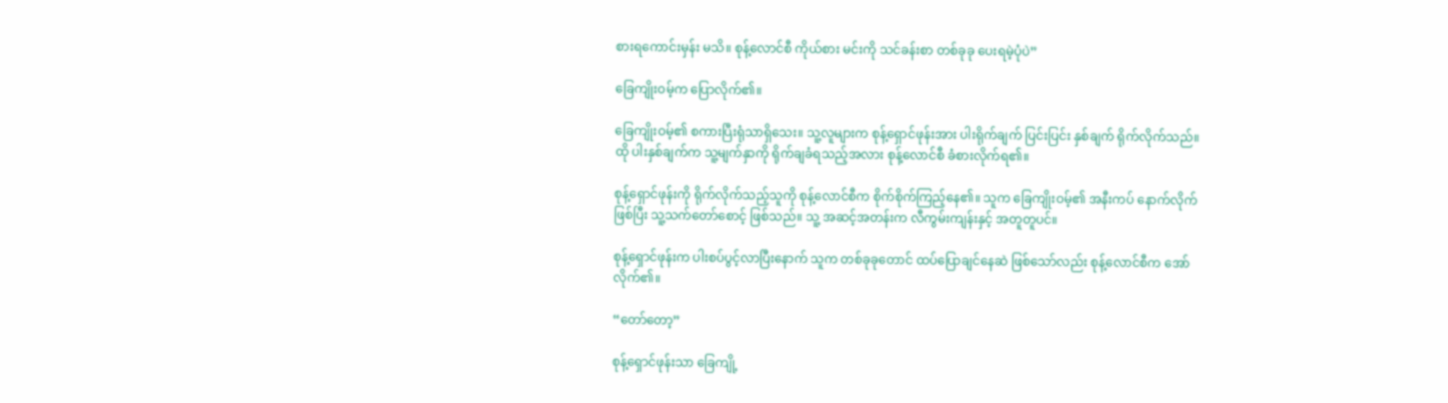စားရကောင်းမှန်း မသိ။ စုန့်လောင်စီ ကိုယ်စား မင်းကို သင်ခန်းစာ တစ်ခုခု ပေးရမဲ့ပုံပဲ”

ခြေကျိုးဝမ့်က ပြောလိုက်၏။

ခြေကျိုးဝမ့်၏ စကားပြီးရုံသာရှိသေး။ သူ့လူများက စုန့်ရှောင်ဖုန်းအား ပါးရိုက်ချက် ပြင်းပြင်း နှစ်ချက် ရိုက်လိုက်သည်။ ထို ပါးနှစ်ချက်က သူ့မျက်နှာကို ရိုက်ချခံရသည့်အလား စုန့်လောင်စီ ခံစားလိုက်ရ၏။

စုန့်ရှောင်ဖုန်းကို ရိုက်လိုက်သည့်သူကို စုန့်လောင်စီက စိုက်စိုက်ကြည့်နေ၏။ သူက ခြေကျိုးဝမ့်၏ အနီးကပ် နောက်လိုက်ဖြစ်ပြီး သူ့သက်တော်စောင့် ဖြစ်သည်။ သူ့ အဆင့်အတန်းက လီကွမ်းကျန်းနှင့် အတူတူပင်။

စုန့်ရှောင်ဖုန်းက ပါးစပ်ပွင့်လာပြီးနောက် သူက တစ်ခုခုတောင် ထပ်ပြောချင်နေဆဲ ဖြစ်သော်လည်း စုန့်လောင်စီက အော်လိုက်၏။

“တော်တော့”

စုန့်ရှောင်ဖုန်းသာ ခြေကျို့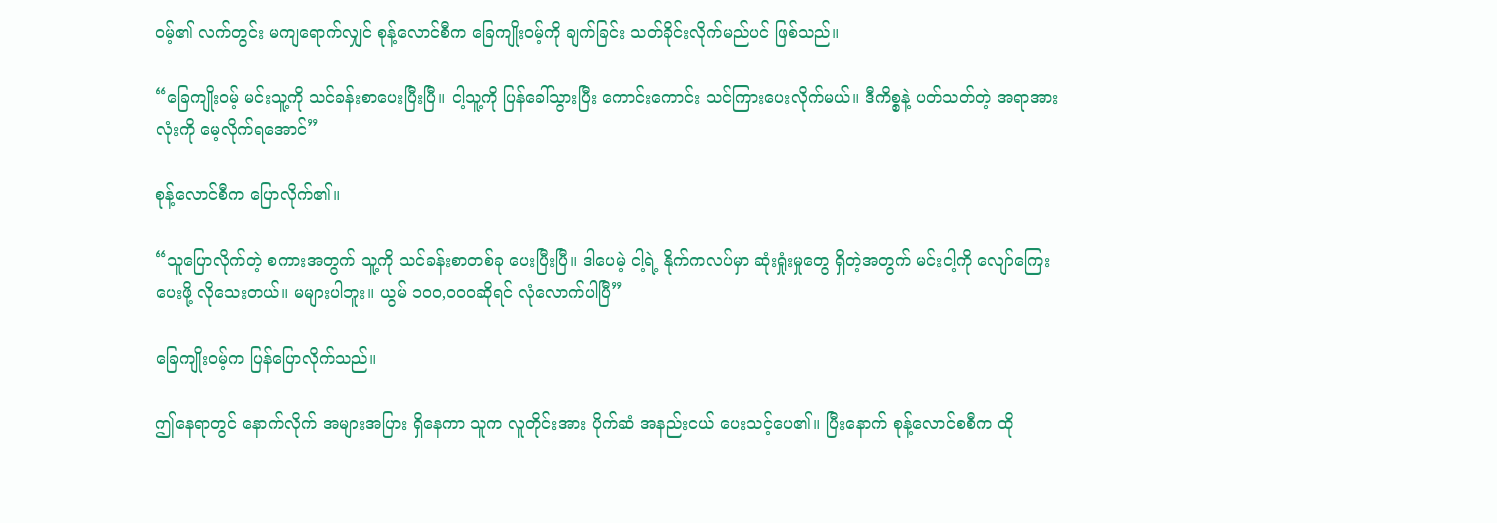ဝမ့်၏ လက်တွင်း မကျရောက်လျှင် စုန့်လောင်စီက ခြေကျိုးဝမ့်ကို ချက်ခြင်း သတ်ခိုင်းလိုက်မည်ပင် ဖြစ်သည်။

“ခြေကျိုးဝမ့် မင်းသူ့ကို သင်ခန်းစာပေးပြီးပြီ။ ငါ့သူ့ကို ပြန်ခေါ်သွားပြီး ကောင်းကောင်း သင်ကြားပေးလိုက်မယ်။ ဒီကိစ္စနဲ့ ပတ်သတ်တဲ့ အရာအားလုံးကို မေ့လိုက်ရအောင်”

စုန့်လောင်စီက ပြောလိုက်၏။

“သူပြောလိုက်တဲ့ စကားအတွက် သူ့ကို သင်ခန်းစာတစ်ခု ပေးပြီးပြီ။ ဒါပေမဲ့ ငါ့ရဲ့ နိုက်ကလပ်မှာ ဆုံးရှုံးမှုတွေ ရှိတဲ့အတွက် မင်းငါ့ကို လျော်ကြေးပေးဖို့ လိုသေးတယ်။ မများပါဘူး။ ယွမ် ၁၀၀,၀၀၀ဆိုရင် လုံလောက်ပါပြီ”

ခြေကျိုးဝမ့်က ပြန်ပြောလိုက်သည်။

ဤနေရာတွင် နောက်လိုက် အများအပြား ရှိနေကာ သူက လူတိုင်းအား ပိုက်ဆံ အနည်းငယ် ပေးသင့်ပေ၏။ ပြီးနောက် စုန့်လောင်စစီက ထို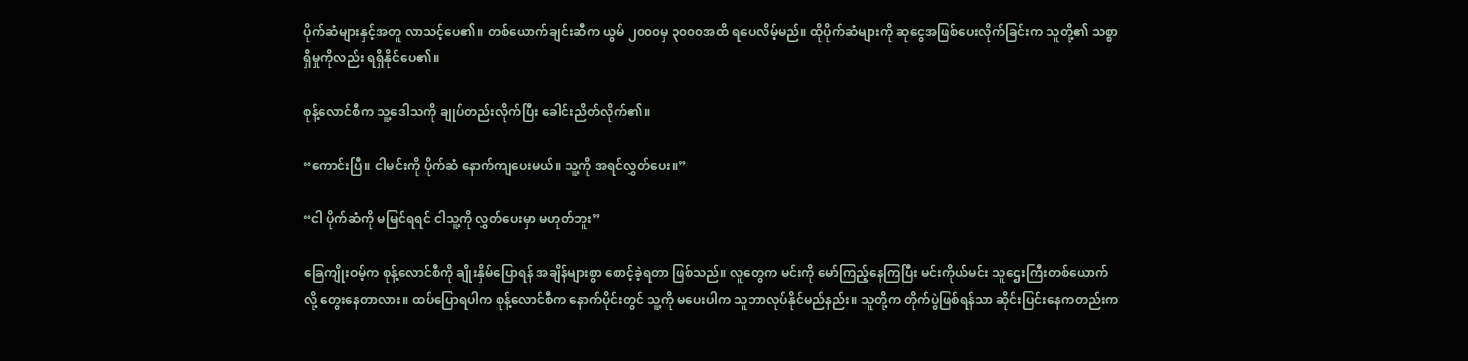ပိုက်ဆံများနှင့်အတူ လာသင့်ပေ၏။ တစ်ယောက်ချင်းဆီက ယွမ် ၂၀၀၀မှ ၃၀၀၀အထိ ရပေလိမ့်မည်။ ထိုပိုက်ဆံများကို ဆုငွေအဖြစ်ပေးလိုက်ခြင်းက သူတို့၏ သစ္စာရှိမှုကိုလည်း ရရှိနိုင်ပေ၏။

စုန့်လောင်စီက သူ့ဒေါသကို ချုပ်တည်းလိုက်ပြီး ခေါင်းညိတ်လိုက်၏။

“ကောင်းပြီ။ ငါမင်းကို ပိုက်ဆံ နောက်ကျပေးမယ်။ သူ့ကို အရင်လွှတ်ပေး။”

“ငါ ပိုက်ဆံကို မမြင်ရရင် ငါသူ့ကို လွှတ်ပေးမှာ မဟုတ်ဘူး”

ခြေကျိုးဝမ့်က စုန့်လောင်စီကို ချိုးနှိမ်ပြောရန် အချိန်များစွာ စောင့်ခဲ့ရတာ ဖြစ်သည်။ လူတွေက မင်းကို မော်ကြည့်နေကြပြီး မင်းကိုယ်မင်း သူဌေးကြီးတစ်ယောက်လို့ တွေးနေတာလား။ ထပ်ပြောရပါက စုန့်လောင်စီက နောက်ပိုင်းတွင် သူ့ကို မပေးပါက သူဘာလုပ်နိုင်မည်နည်း။ သူတို့က တိုက်ပွဲဖြစ်ရန်သာ ဆိုင်းပြင်းနေကတည်းက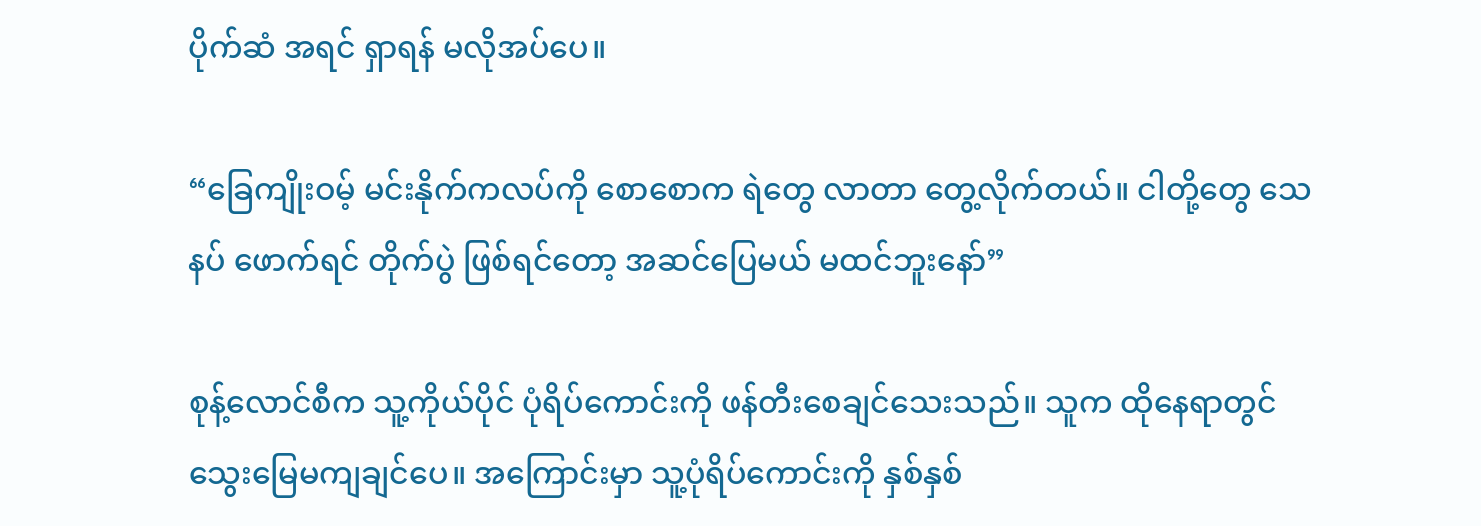ပိုက်ဆံ အရင် ရှာရန် မလိုအပ်ပေ။

“ခြေကျိုးဝမ့် မင်းနိုက်ကလပ်ကို စောစောက ရဲတွေ လာတာ တွေ့လိုက်တယ်။ ငါတို့တွေ သေနပ် ဖောက်ရင် တိုက်ပွဲ ဖြစ်ရင်တော့ အဆင်ပြေမယ် မထင်ဘူးနော်”

စုန့်လောင်စီက သူ့ကိုယ်ပိုင် ပုံရိပ်ကောင်းကို ဖန်တီးစေချင်သေးသည်။ သူက ထိုနေရာတွင် သွေးမြေမကျချင်ပေ။ အကြောင်းမှာ သူ့ပုံရိပ်ကောင်းကို နှစ်နှစ်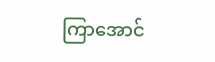ကြာအောင်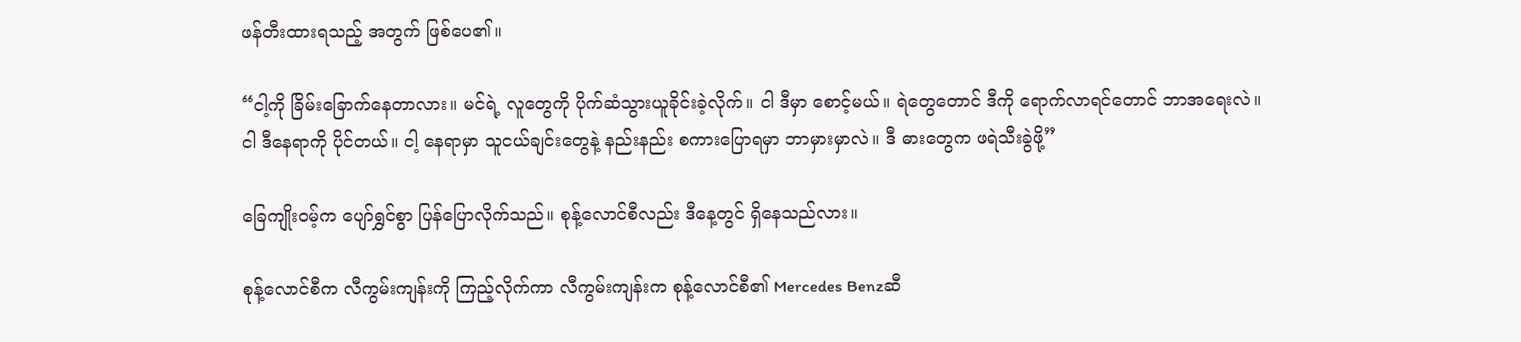ဖန်တီးထားရသည့် အတွက် ဖြစ်ပေ၏။

“ငါ့ကို ခြိမ်းခြောက်နေတာလား။ မင်ရဲ့ လူတွေကို ပိုက်ဆံသွားယူခိုင်းခဲ့လိုက်။ ငါ ဒီမှာ စောင့်မယ်။ ရဲတွေတောင် ဒီကို ရောက်လာရင်တောင် ဘာအရေးလဲ။ ငါ ဒီနေရာကို ပိုင်တယ်။ ငါ့ နေရာမှာ သူငယ်ချင်းတွေနဲ့ နည်းနည်း စကားပြောရမှာ ဘာမှားမှာလဲ။ ဒီ ဓားတွေက ဖရဲသီးခွဲဖို့”

ခြေကျိုးဝမ့်က ပျော်ရွှင်စွာ ပြန်ပြောလိုက်သည်။ စုန့်လောင်စီလည်း ဒီနေ့တွင် ရှိနေသည်လား။

စုန့်လောင်စီက လီကွမ်းကျန်းကို ကြည့်လိုက်ကာ လီကွမ်းကျန်းက စုန့်လောင်စီ၏ Mercedes Benzဆီ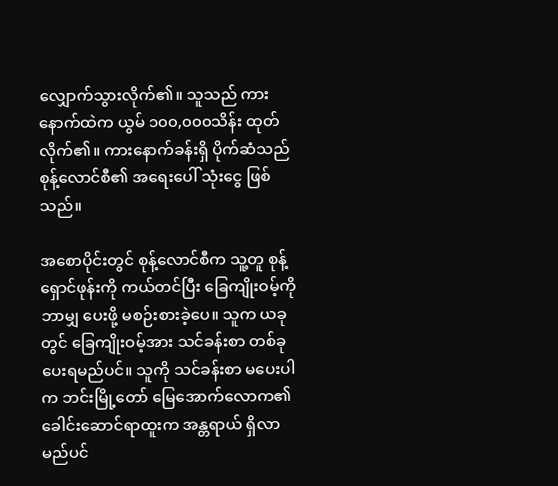လျှောက်သွားလိုက်၏။ သူသည် ကားနောက်ထဲက ယွမ် ၁၀၀,၀၀၀သိန်း ထုတ်လိုက်၏။ ကားနောက်ခန်းရှိ ပိုက်ဆံသည် စုန့်လောင်စီ၏ အရေးပေါ် သုံးငွေ ဖြစ်သည်။

အစောပိုင်းတွင် စုန့်လောင်စီက သူ့တူ စုန့်ရှောင်ဖုန်းကို ကယ်တင်ပြီး ခြေကျိုးဝမ့်ကို ဘာမျှ ပေးဖို့ မစဉ်းစားခဲ့ပေ။ သူက ယခုတွင် ခြေကျိုးဝမ့်အား သင်ခန်းစာ တစ်ခု ပေးရမည်ပင်။ သူကို သင်ခန်းစာ မပေးပါက ဘင်းမြို့တော် မြေအောက်လောက၏ ခေါင်းဆောင်ရာထူးက အန္တရာယ် ရှိလာမည်ပင်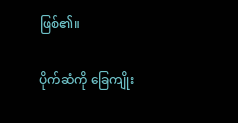ဖြစ်၏။

ပိုက်ဆံကို ခြေကျိုး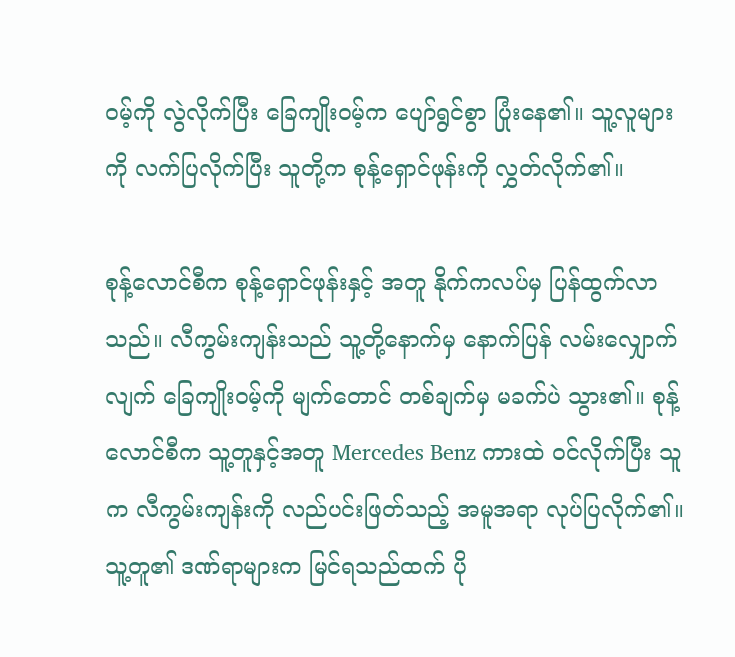ဝမ့်ကို လွဲလိုက်ပြီး ခြေကျိုးဝမ့်က ပျော်ရွင်စွာ ပြုံးနေ၏။ သူ့လူများကို လက်ပြလိုက်ပြီး သူတို့က စုန့်ရှောင်ဖုန်းကို လွှတ်လိုက်၏။

စုန့်လောင်စီက စုန့်ရှောင်ဖုန်းနှင့် အတူ နိုက်ကလပ်မှ ပြန်ထွက်လာသည်။ လီကွမ်းကျန်းသည် သူ့တို့နောက်မှ နောက်ပြန် လမ်းလျှောက်လျက် ခြေကျိုးဝမ့်ကို မျက်တောင် တစ်ချက်မှ မခက်ပဲ သွား၏။ စုန့်လောင်စီက သူ့တူနှင့်အတူ Mercedes Benz ကားထဲ ဝင်လိုက်ပြီး သူက လီကွမ်းကျန်းကို လည်ပင်းဖြတ်သည့် အမူအရာ လုပ်ပြလိုက်၏။ သူ့တူ၏ ဒဏ်ရာများက မြင်ရသည်ထက် ပို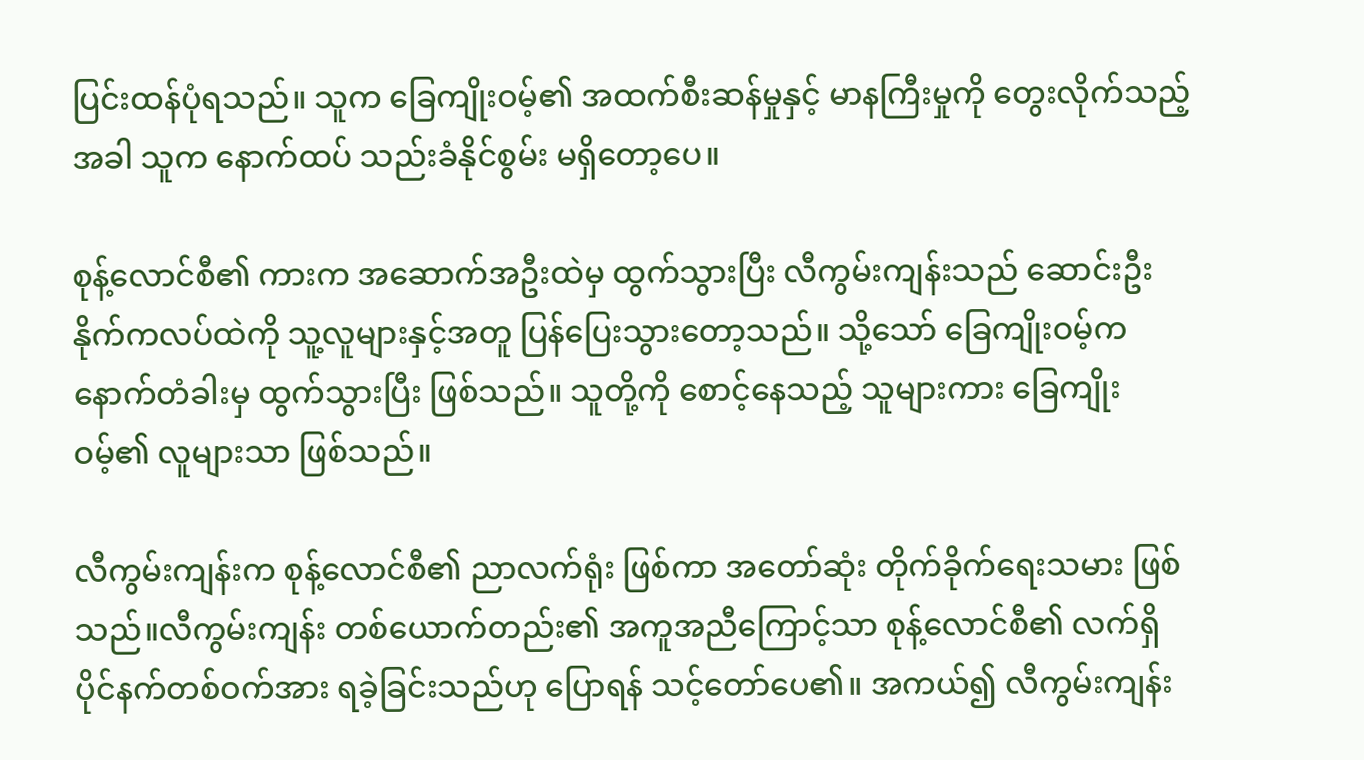ပြင်းထန်ပုံရသည်။ သူက ခြေကျိုးဝမ့်၏ အထက်စီးဆန်မှုနှင့် မာနကြီးမှုကို တွေးလိုက်သည့်အခါ သူက နောက်ထပ် သည်းခံနိုင်စွမ်း မရှိတော့ပေ။

စုန့်လောင်စီ၏ ကားက အဆောက်အဦးထဲမှ ထွက်သွားပြီး လီကွမ်းကျန်းသည် ဆောင်းဦး နိုက်ကလပ်ထဲကို သူ့လူများနှင့်အတူ ပြန်ပြေးသွားတော့သည်။ သို့သော် ခြေကျိုးဝမ့်က နောက်တံခါးမှ ထွက်သွားပြီး ဖြစ်သည်။ သူတို့ကို စောင့်နေသည့် သူများကား ခြေကျိုးဝမ့်၏ လူများသာ ဖြစ်သည်။

လီကွမ်းကျန်းက စုန့်လောင်စီ၏ ညာလက်ရုံး ဖြစ်ကာ အတော်ဆုံး တိုက်ခိုက်ရေးသမား ဖြစ်သည်။လီကွမ်းကျန်း တစ်ယောက်တည်း၏ အကူအညီကြောင့်သာ စုန့်လောင်စီ၏ လက်ရှိ ပိုင်နက်တစ်ဝက်အား ရခဲ့ခြင်းသည်ဟု ပြောရန် သင့်တော်ပေ၏။ အကယ်၍ လီကွမ်းကျန်း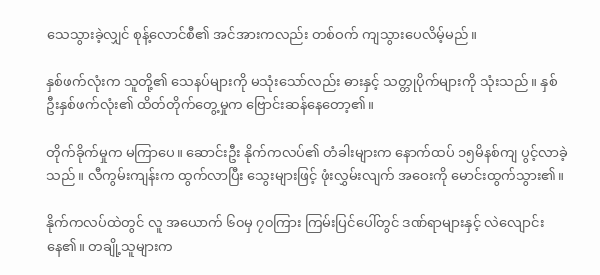သေသွားခဲ့လျှင် စုန့်လောင်စီ၏ အင်အားကလည်း တစ်ဝက် ကျသွားပေလိမ့်မည်။

နှစ်ဖက်လုံးက သူတို့၏ သေနပ်များကို မသုံးသော်လည်း ဓားနှင့် သတ္တုပိုက်များကို သုံးသည်။ နှစ်ဦးနှစ်ဖက်လုံး၏ ထိတ်တိုက်တွေ့မှုက ဗြောင်းဆန်နေတော့၏။

တိုက်ခိုက်မှုက မကြာပေ။ ဆောင်းဦး နိုက်ကလပ်၏ တံခါးများက နောက်ထပ် ၁၅မိနစ်ကျ ပွင့်လာခဲ့သည်။ လီကွမ်းကျန်းက ထွက်လာပြီး သွေးများဖြင့် ဖုံးလွှမ်းလျက် အဝေးကို မောင်းထွက်သွား၏။

နိုက်ကလပ်ထဲတွင် လူ အယောက် ၆၀မှ ၇၀ကြား ကြမ်းပြင်ပေါ်တွင် ဒဏ်ရာများနှင့် လဲလျောင်းနေ၏။ တချို့သူများက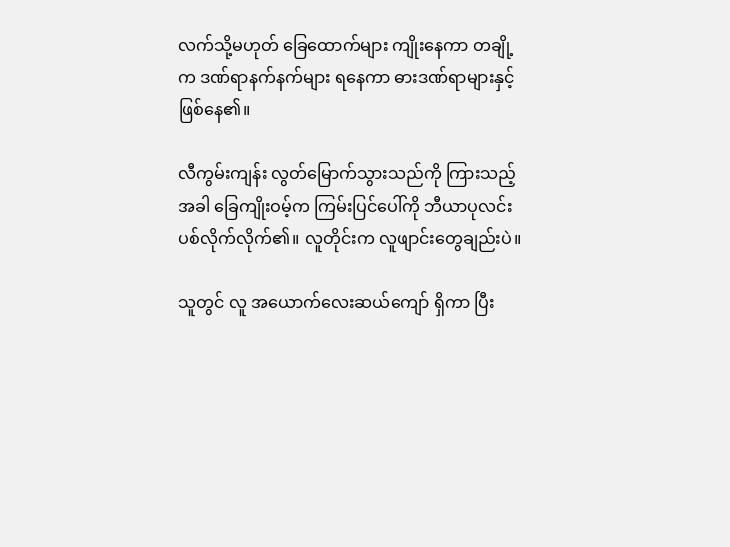လက်သို့မဟုတ် ခြေထောက်များ ကျိုးနေကာ တချို့က ဒဏ်ရာနက်နက်များ ရနေကာ ဓားဒဏ်ရာများနှင့် ဖြစ်နေ၏။

လီကွမ်းကျန်း လွတ်မြောက်သွားသည်ကို ကြားသည့်အခါ ခြေကျိုးဝမ့်က ကြမ်းပြင်ပေါ်ကို ဘီယာပုလင်း ပစ်လိုက်လိုက်၏။ လူတိုင်းက လူဖျာင်းတွေချည်းပဲ။

သူတွင် လူ အယောက်လေးဆယ်ကျော် ရှိကာ ပြီး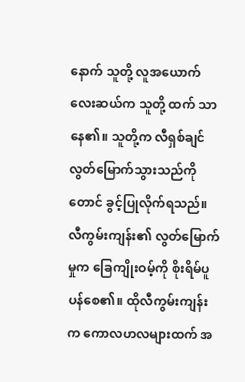နောက် သူတို့ လူအယောက်လေးဆယ်က သူတို့ ထက် သာနေ၏။ သူတို့က လီရှစ်ချင် လွတ်မြောက်သွားသည်ကိုတောင် ခွင့်ပြုလိုက်ရသည်။ လီကွမ်းကျန်း၏ လွတ်မြောက်မှုက ခြေကျိုးဝမ့်ကို စိုးရိမ်ပူပန်စေ၏။ ထိုလီကွမ်းကျန်းက ကောလဟလများထက် အ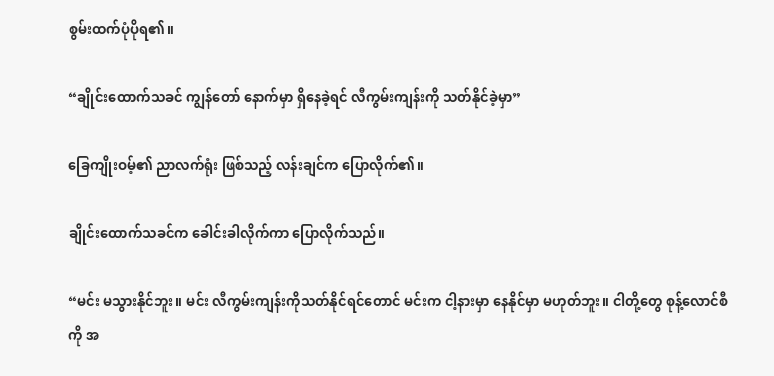စွမ်းထက်ပုံပိုရ၏။

“ချိုင်းထောက်သခင် ကျွန်တော် နောက်မှာ ရှိနေခဲ့ရင် လီကွမ်းကျန်းကို သတ်နိုင်ခဲ့မှာ”

ခြေကျိုးဝမ့်၏ ညာလက်ရုံး ဖြစ်သည့် လန်းချင်က ပြောလိုက်၏။

ချိုင်းထောက်သခင်က ခေါင်းခါလိုက်ကာ ပြောလိုက်သည်။

“မင်း မသွားနိုင်ဘူး။ မင်း လီကွမ်းကျန်းကိုသတ်နိုင်ရင်တောင် မင်းက ငါ့နားမှာ နေနိုင်မှာ မဟုတ်ဘူး။ ငါတို့တွေ စုန့်လောင်စီကို အ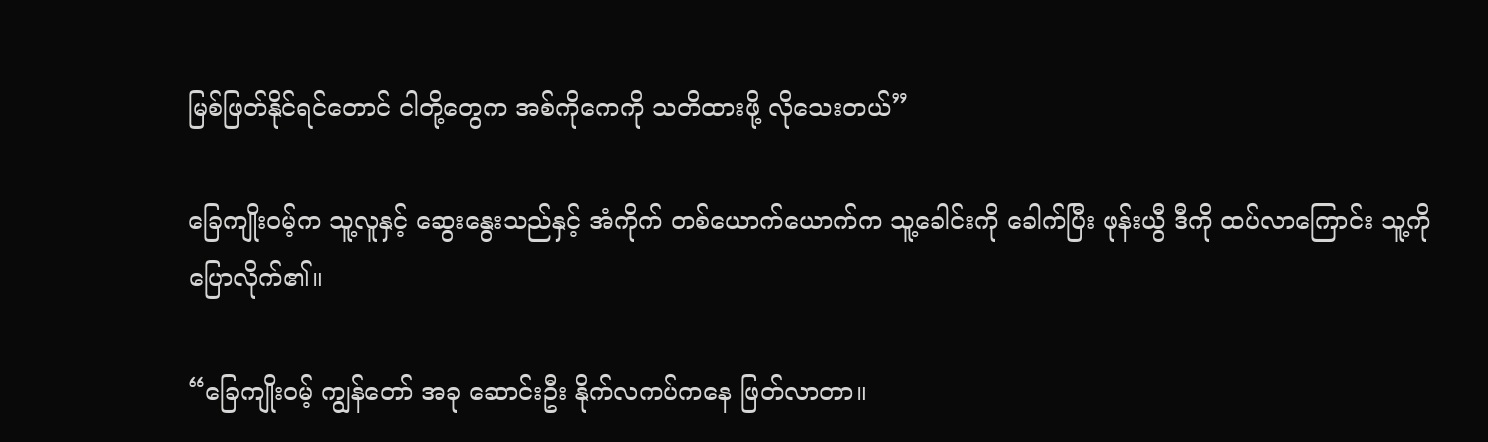မြစ်ဖြတ်နိုင်ရင်တောင် ငါတို့တွေက အစ်ကိုကေကို သတိထားဖို့ လိုသေးတယ်”

ခြေကျိုးဝမ့်က သူ့လူနှင့် ဆွေးနွေးသည်နှင့် အံကိုက် တစ်ယောက်ယောက်က သူ့ခေါင်းကို ခေါက်ပြီး ဖုန်းယွီ ဒီကို ထပ်လာကြောင်း သူ့ကို ပြောလိုက်၏။

“ခြေကျိုးဝမ့် ကျွန်တော် အခု ဆောင်းဦး နိုက်လကပ်ကနေ ဖြတ်လာတာ။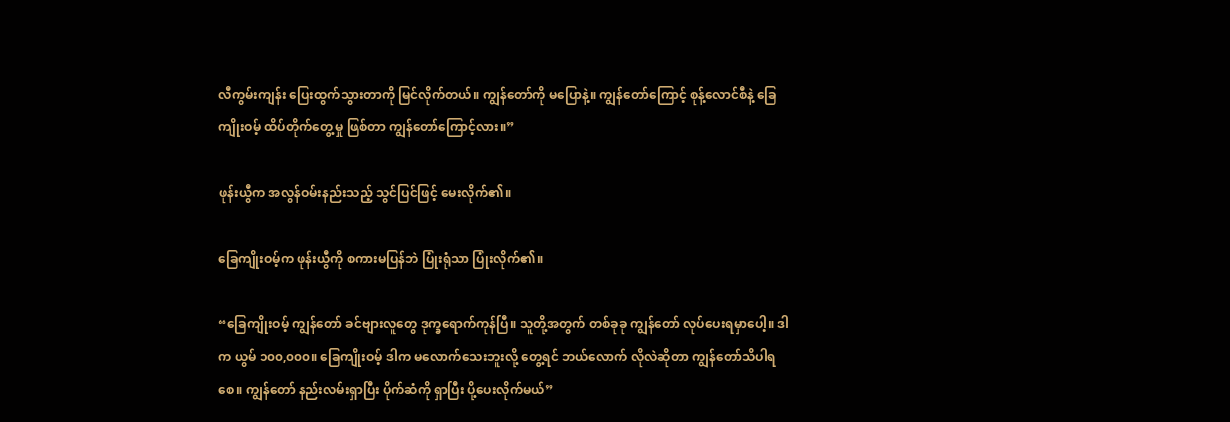လီကွမ်းကျန်း ပြေးထွက်သွားတာကို မြင်လိုက်တယ်။ ကျွန်တော်ကို မပြောနဲ့။ ကျွန်တော်ကြောင့် စုန့်လောင်စီနဲ့ ခြေကျိုးဝမ့် ထိပ်တိုက်တွေ့မှု ဖြစ်တာ ကျွန်တော်ကြောင့်လား။”

ဖုန်းယွီက အလွန်ဝမ်းနည်းသည့် သွင်ပြင်ဖြင့် မေးလိုက်၏။

ခြေကျိုးဝမ့်က ဖုန်းယွီကို စကားမပြန်ဘဲ ပြုံးရုံသာ ပြုံးလိုက်၏။

“ခြေကျိုးဝမ့် ကျွန်တော် ခင်ဗျားလူတွေ ဒုက္ခရောက်ကုန်ပြီ။ သူတို့အတွက် တစ်ခုခု ကျွန်တော် လုပ်ပေးရမှာပေါ့။ ဒါက ယွမ် ၁၀၀,၀၀၀။ ခြေကျိုးဝမ့် ဒါက မလောက်သေးဘူးလို့ တွေ့ရင် ဘယ်လောက် လိုလဲဆိုတာ ကျွန်တော်သိပါရစေ။ ကျွန်တော် နည်းလမ်းရှာပြီး ပိုက်ဆံကို ရှာပြီး ပို့ပေးလိုက်မယ်”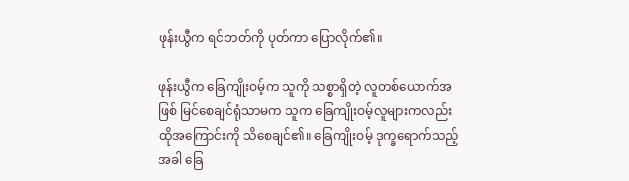ဖုန်းယွီက ရင်ဘတ်ကို ပုတ်ကာ ပြောလိုက်၏။

ဖုန်းယွီက ခြေကျိုးဝမ့်က သူကို သစ္စာရှိတဲ့ လူတစ်ယောက်အဖြစ် မြင်စေချင်ရုံသာမက သူက ခြေကျိုးဝမ့်လူများကလည်း ထိုအကြောင်းကို သိစေချင်၏။ ခြေကျိုးဝမ့် ဒုက္ခရောက်သည့်အခါ ခြေ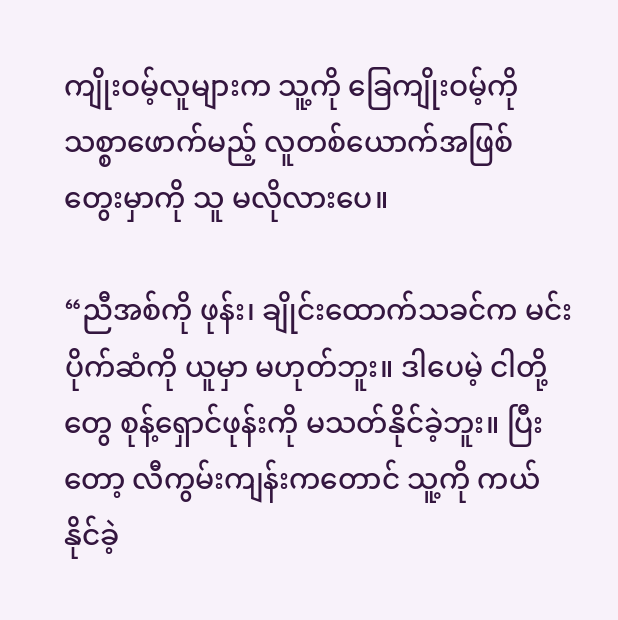ကျိုးဝမ့်လူများက သူ့ကို ခြေကျိုးဝမ့်ကို သစ္စာဖောက်မည့် လူတစ်ယောက်အဖြစ် တွေးမှာကို သူ မလိုလားပေ။

“ညီအစ်ကို ဖုန်း၊ ချိုင်းထောက်သခင်က မင်း ပိုက်ဆံကို ယူမှာ မဟုတ်ဘူး။ ဒါပေမဲ့ ငါတို့တွေ စုန့်ရှောင်ဖုန်းကို မသတ်နိုင်ခဲ့ဘူး။ ပြီးတော့ လီကွမ်းကျန်းကတောင် သူ့ကို ကယ်နိုင်ခဲ့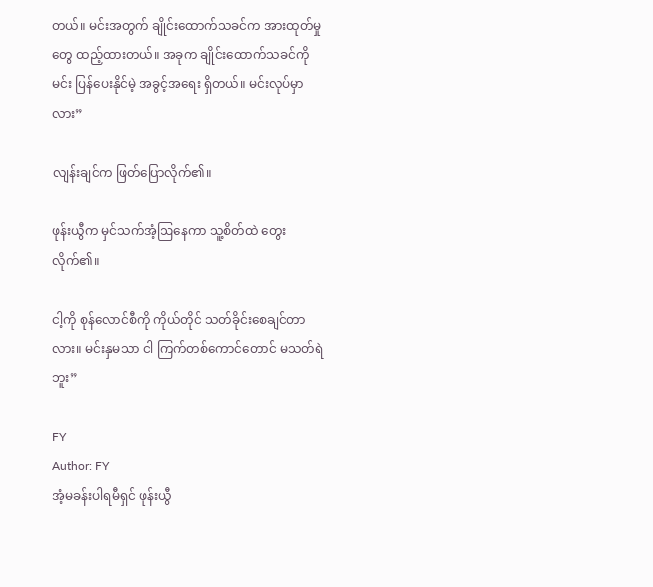တယ်။ မင်းအတွက် ချိုင်းထောက်သခင်က အားထုတ်မှုတွေ ထည့်ထားတယ်။ အခုက ချိုင်းထောက်သခင်ကို မင်း ပြန်ပေးနိုင်မဲ့ အခွင့်အရေး ရှိတယ်။ မင်းလုပ်မှာလား”

လျန်းချင်က ဖြတ်ပြောလိုက်၏။

ဖုန်းယွီက မှင်သက်အံ့ဩနေကာ သူ့စိတ်ထဲ တွေးလိုက်၏။

ငါ့ကို စုန်လောင်စီကို ကိုယ်တိုင် သတ်ခိုင်းစေချင်တာလား။ မင်းနှမသာ ငါ ကြက်တစ်ကောင်တောင် မသတ်ရဲဘူး”

FY
Author: FY
အံ့မခန်းပါရမီရှင် ဖုန်းယွီ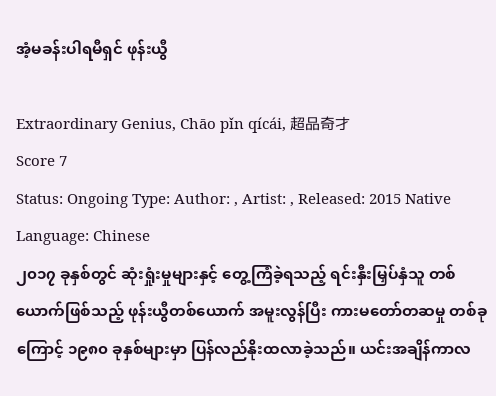အံ့မခန်းပါရမီရှင် ဖုန်းယွီ

Extraordinary Genius, Chāo pǐn qícái, 超品奇才
Score 7
Status: Ongoing Type: Author: , Artist: , Released: 2015 Native Language: Chinese
၂၀၁၇ ခုနှစ်တွင် ဆုံးရှုံးမှုများနှင့် တွေ့ကြံခဲ့ရသည့် ရင်းနှီးမြှပ်နှံသူ တစ်ယောက်ဖြစ်သည့် ဖုန်းယွီတစ်ယောက် အမူးလွန်ပြီး ကားမတော်တဆမှု တစ်ခုကြောင့် ၁၉၈၀ ခုနှစ်များမှာ ပြန်လည်နိုးထလာခဲ့သည်။ ယင်းအချိန်ကာလ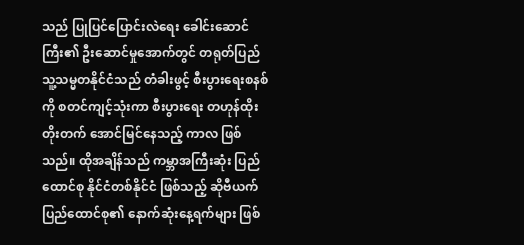သည် ပြုပြင်ပြောင်းလဲရေး ခေါင်းဆောင်ကြီး၏ ဦးဆောင်မှုအောက်တွင် တရုတ်ပြည်သူ့သမ္မတနိုင်ငံသည် တံခါးဖွင့် စီးပွားရေးစနစ်ကို စတင်ကျင့်သုံးကာ စီးပွားရေး တဟုန်ထိုး တိုးတက် အောင်မြင်နေသည့် ကာလ ဖြစ်သည်။ ထိုအချိန်သည် ကမ္ဘာအကြီးဆုံး ပြည်ထောင်စု နိုင်ငံတစ်နိုင်ငံ ဖြစ်သည့် ဆိုဗီယက် ပြည်ထောင်စု၏ နောက်ဆုံးနေ့ရက်များ ဖြစ်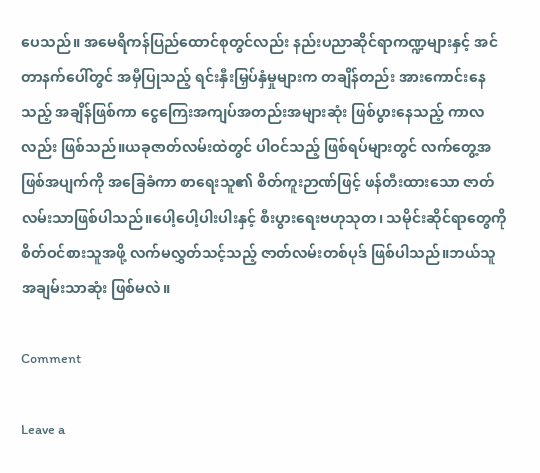ပေသည်။ အမေရိကန်ပြည်ထောင်စုတွင်လည်း နည်းပညာဆိုင်ရာကဏ္ဍများနှင့် အင်တာနက်ပေါ်တွင် အမှီပြုသည့် ရင်းနှီးမြှပ်နှံမှုများက တချိန်တည်း အားကောင်းနေသည့် အချိန်ဖြစ်ကာ ငွေကြေးအကျပ်အတည်းအများဆုံး ဖြစ်ပွားနေသည့် ကာလလည်း ဖြစ်သည်။ယခုဇာတ်လမ်းထဲတွင် ပါဝင်သည့် ဖြစ်ရပ်များတွင် လက်တွေ့အဖြစ်အပျက်ကို အခြေခံကာ စာရေးသူ၏ စိတ်ကူးဉာဏ်ဖြင့် ဖန်တီးထားသော ဇာတ်လမ်းသာဖြစ်ပါသည်။ပေါ့ပေါ့ပါးပါးနှင့် စီးပွားရေးဗဟုသုတ၊ သမိုင်းဆိုင်ရာတွေကို စိတ်ဝင်စားသူအဖို့ လက်မလွှတ်သင့်သည့် ဇာတ်လမ်းတစ်ပုဒ် ဖြစ်ပါသည်။ဘယ်သူ အချမ်းသာဆုံး ဖြစ်မလဲ။

Comment

Leave a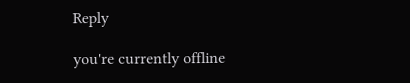Reply

you're currently offline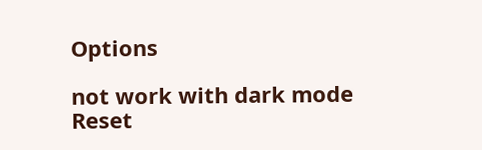Options

not work with dark mode
Reset